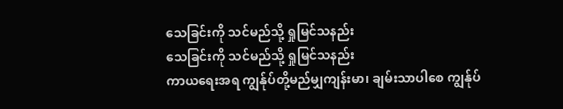သေခြင်းကို သင်မည်သို့ ရှုမြင်သနည်း
သေခြင်းကို သင်မည်သို့ ရှုမြင်သနည်း
ကာယရေးအရ ကျွန်ုပ်တို့မည်မျှကျန်းမာ၊ ချမ်းသာပါစေ ကျွန်ုပ်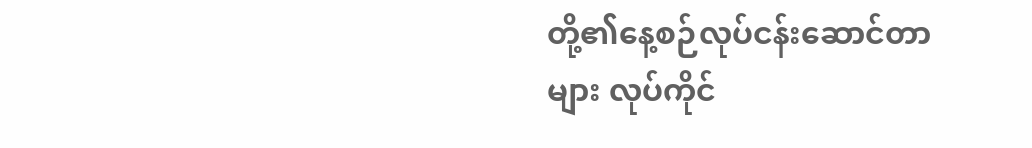တို့၏နေ့စဉ်လုပ်ငန်းဆောင်တာများ လုပ်ကိုင်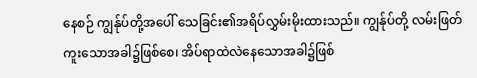နေစဉ် ကျွန်ုပ်တို့အပေါ် သေခြင်း၏အရိပ်လွှမ်းမိုးထားသည်။ ကျွန်ုပ်တို့ လမ်းဖြတ်ကူးသောအခါ၌ဖြစ်စေ၊ အိပ်ရာထဲလဲနေသောအခါ၌ဖြစ်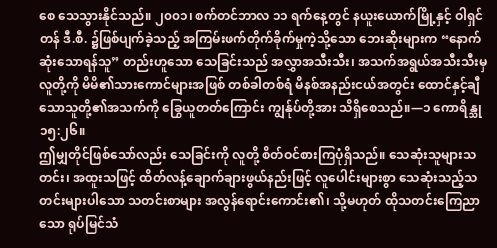စေ သေသွားနိုင်သည်။ ၂၀၀၁၊ စက်တင်ဘာလ ၁၁ ရက်နေ့တွင် နယူးယောက်မြို့နှင့် ဝါရှင်တန် ဒီ.စီ. ၌ဖြစ်ပျက်ခဲ့သည့် အကြမ်းဖက်တိုက်ခိုက်မှုကဲ့သို့သော ဘေးဆိုးများက “နောက်ဆုံးသောရန်သူ” တည်းဟူသော သေခြင်းသည် အလွှာအသီးသီး၊ အသက်အရွယ်အသီးသီးမှလူတို့ကို မိမိ၏သားကောင်များအဖြစ် တစ်ခါတစ်ရံ မိနစ်အနည်းငယ်အတွင်း ထောင်နှင့်ချီသောသူတို့၏အသက်ကို ခြွေယူတတ်ကြောင်း ကျွန်ုပ်တို့အား သိရှိစေသည်။—၁ ကောရိန္သု ၁၅:၂၆။
ဤမျှတိုင်ဖြစ်သော်လည်း သေခြင်းကို လူတို့ စိတ်ဝင်စားကြပုံရှိသည်။ သေဆုံးသူများသတင်း၊ အထူးသဖြင့် ထိတ်လန့်ချောက်ချားဖွယ်နည်းဖြင့် လူပေါင်းများစွာ သေဆုံးသည့်သတင်းများပါသော သတင်းစာများ အလွန်ရောင်းကောင်း၏၊ သို့မဟုတ် ထိုသတင်းကြေညာသော ရုပ်မြင်သံ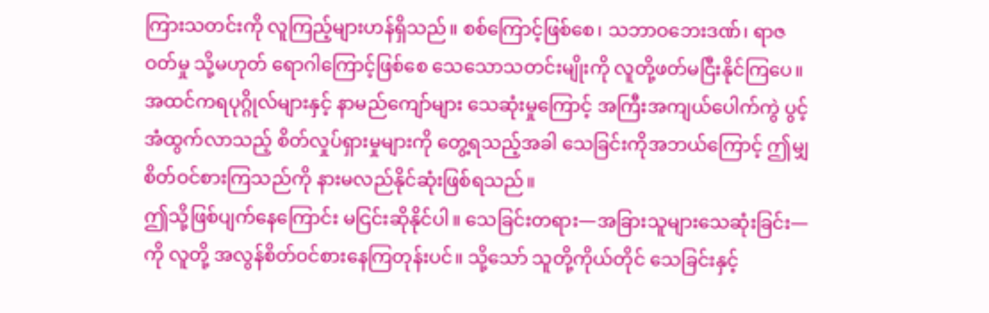ကြားသတင်းကို လူကြည့်များဟန်ရှိသည်။ စစ်ကြောင့်ဖြစ်စေ၊ သဘာဝဘေးဒဏ်၊ ရာဇဝတ်မှု သို့မဟုတ် ရောဂါကြောင့်ဖြစ်စေ သေသောသတင်းမျိုးကို လူတို့ဖတ်မငြီးနိုင်ကြပေ။ အထင်ကရပုဂ္ဂိုလ်များနှင့် နာမည်ကျော်များ သေဆုံးမှုကြောင့် အကြီးအကျယ်ပေါက်ကွဲ ပွင့်အံထွက်လာသည့် စိတ်လှုပ်ရှားမှုများကို တွေ့ရသည့်အခါ သေခြင်းကိုအဘယ်ကြောင့် ဤမျှစိတ်ဝင်စားကြသည်ကို နားမလည်နိုင်ဆုံးဖြစ်ရသည်။
ဤသို့ဖြစ်ပျက်နေကြောင်း မငြင်းဆိုနိုင်ပါ။ သေခြင်းတရား—အခြားသူများသေဆုံးခြင်း—ကို လူတို့ အလွန်စိတ်ဝင်စားနေကြတုန်းပင်။ သို့သော် သူတို့ကိုယ်တိုင် သေခြင်းနှင့်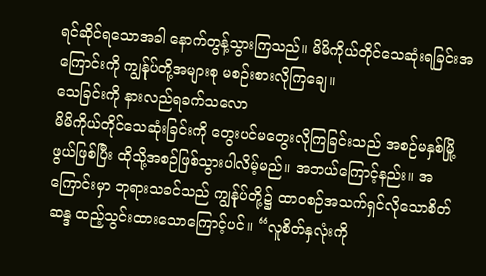ရင်ဆိုင်ရသောအခါ နောက်တွန့်သွားကြသည်။ မိမိကိုယ်တိုင်သေဆုံးရခြင်းအကြောင်းကို ကျွန်ုပ်တို့အများစု မစဉ်းစားလိုကြချေ။
သေခြင်းကို နားလည်ရခက်သလော
မိမိကိုယ်တိုင်သေဆုံးခြင်းကို တွေးပင်မတွေးလိုကြခြင်းသည် အစဉ်မနှစ်မြို့ဖွယ်ဖြစ်ပြီး ထိုသို့အစဉ်ဖြစ်သွားပါလိမ့်မည်။ အဘယ်ကြောင့်နည်း။ အကြောင်းမှာ ဘုရားသခင်သည် ကျွန်ုပ်တို့၌ ထာဝစဉ်အသက်ရှင်လိုသောစိတ်ဆန္ဒ ထည့်သွင်းထားသောကြောင့်ပင်။ “လူစိတ်နှလုံးကို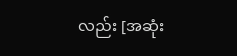လည်း [အဆုံး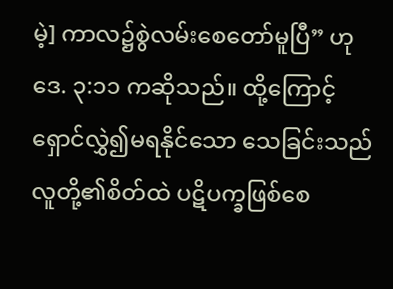မဲ့] ကာလ၌စွဲလမ်းစေတော်မူပြီ” ဟု ဒေ. ၃:၁၁ ကဆိုသည်။ ထို့ကြောင့် ရှောင်လွှဲ၍မရနိုင်သော သေခြင်းသည် လူတို့၏စိတ်ထဲ ပဋိပက္ခဖြစ်စေ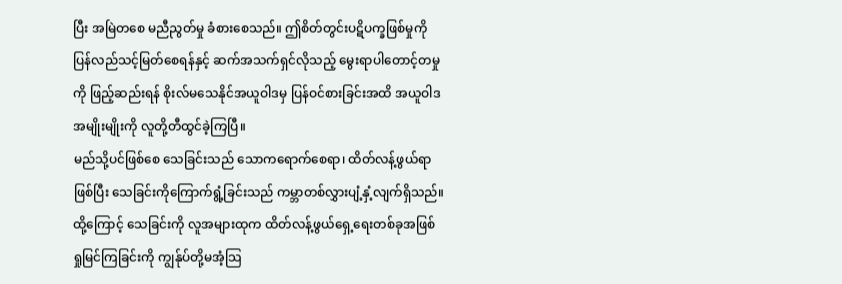ပြီး အမြဲတစေ မညီညွတ်မှု ခံစားစေသည်။ ဤစိတ်တွင်းပဋိပက္ခဖြစ်မှုကို ပြန်လည်သင့်မြတ်စေရန်နှင့် ဆက်အသက်ရှင်လိုသည့် မွေးရာပါတောင့်တမှုကို ဖြည့်ဆည်းရန် စိုးလ်မသေနိုင်အယူဝါဒမှ ပြန်ဝင်စားခြင်းအထိ အယူဝါဒအမျိုးမျိုးကို လူတို့တီထွင်ခဲ့ကြပြီ။
မည်သို့ပင်ဖြစ်စေ သေခြင်းသည် သောကရောက်စေရာ၊ ထိတ်လန့်ဖွယ်ရာဖြစ်ပြီး သေခြင်းကိုကြောက်ရွံ့ခြင်းသည် ကမ္ဘာတစ်လွှားပျံ့နှံ့လျက်ရှိသည်။ ထို့ကြောင့် သေခြင်းကို လူအများထုက ထိတ်လန့်ဖွယ်ရှေ့ရေးတစ်ခုအဖြစ် ရှုမြင်ကြခြင်းကို ကျွန်ုပ်တို့မအံ့သြ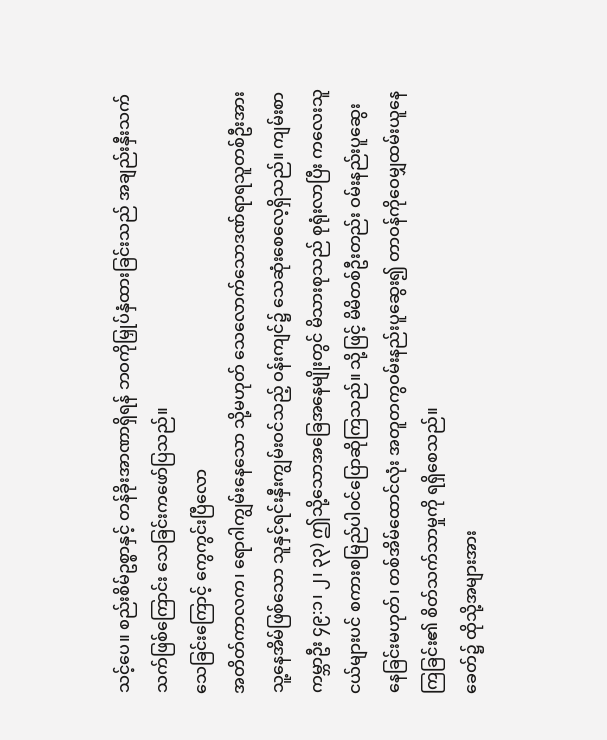သင့်ပေ။ စည်းစိမ်ဥစ္စာနှင့် တန်ခိုးအာဏာရှိရန် ဘဝကိုမြှုပ်နှံထားခြင်းသည် အချည်းနှီးသက်သက်ဖြစ်ကြောင်း သေခြင်းကဖော်ပြသည်။
သေခြင်းကြောင့် ကွေကွင်းပြီလော
အတိတ်ကာလက၊ ရောဂါကျွမ်းနေသော သို့မဟုတ် သေလောက်သောဒဏ်ရာရသူတစ်ဦးအား သူ့နေအိမ်ဖြစ်သော သူနှင့်ရင်းနှီးကျွမ်းဝင်သည့် ဝန်းကျင်၌ သေဆုံးစေလေ့ရှိသည်။ ကျမ်းစာကမ္ဘာဦး ၄၉:၁၊ ၂၊ ၃၃) ဤသို့သောအခြေအနေမျိုးတွင် မိသားစုသည် စုရုံးလာပြီး ကလေးသူငယ်များပင် စကားစမြည်ပါဝင်ပြောဆိုကြသည်။ သို့ဖြင့် မိမိတစ်ဦးတည်း ဝမ်းနည်းပူဆွေးနေခြင်းမဟုတ်၊ တစ်အိမ်ထောင်လုံး အတူတကွဝမ်းနည်းပူဆွေး၍ တာဝန်ကိုဝေမျှထမ်းယူနေကြခြင်း၏ စိတ်သက်သာမှုကို ရရှိစေသည်။
ခေတ်၌ ထိုသို့အများအား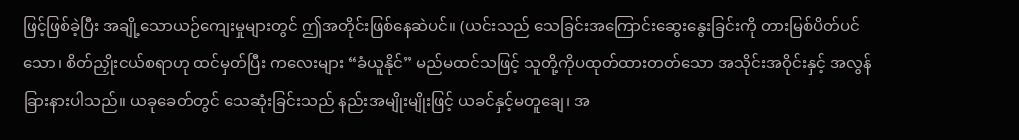ဖြင့်ဖြစ်ခဲ့ပြီး အချို့သောယဉ်ကျေးမှုများတွင် ဤအတိုင်းဖြစ်နေဆဲပင်။ (ယင်းသည် သေခြင်းအကြောင်းဆွေးနွေးခြင်းကို တားမြစ်ပိတ်ပင်သော၊ စိတ်ညှိုးငယ်စရာဟု ထင်မှတ်ပြီး ကလေးများ “ခံယူနိုင်” မည်မထင်သဖြင့် သူတို့ကိုပထုတ်ထားတတ်သော အသိုင်းအဝိုင်းနှင့် အလွန်ခြားနားပါသည်။ ယခုခေတ်တွင် သေဆုံးခြင်းသည် နည်းအမျိုးမျိုးဖြင့် ယခင်နှင့်မတူချေ၊ အ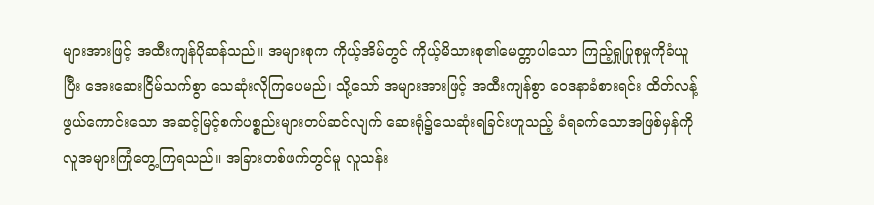များအားဖြင့် အထီးကျန်ပိုဆန်သည်။ အများစုက ကိုယ့်အိမ်တွင် ကိုယ့်မိသားစု၏မေတ္တာပါသော ကြည့်ရှုပြုစုမှုကိုခံယူပြီး အေးဆေးငြိမ်သက်စွာ သေဆုံးလိုကြပေမည်၊ သို့သော် အများအားဖြင့် အထီးကျန်စွာ ဝေဒနာခံစားရင်း ထိတ်လန့်ဖွယ်ကောင်းသော အဆင့်မြင့်စက်ပစ္စည်းများတပ်ဆင်လျက် ဆေးရုံ၌သေဆုံးရခြင်းဟူသည့် ခံရခက်သောအဖြစ်မှန်ကို လူအများကြုံတွေ့ကြရသည်။ အခြားတစ်ဖက်တွင်မူ လူသန်း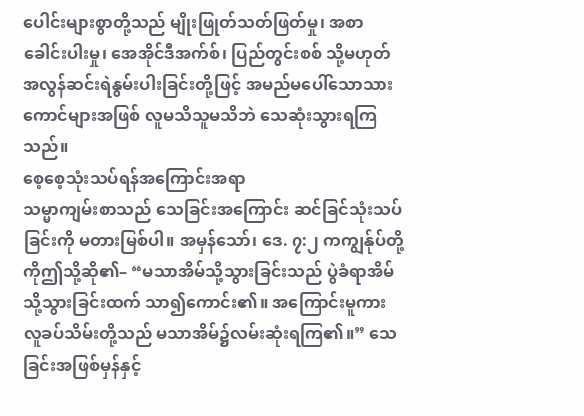ပေါင်းများစွာတို့သည် မျိုးဖြုတ်သတ်ဖြတ်မှု၊ အစာခေါင်းပါးမှု၊ အေအိုင်ဒီအက်စ်၊ ပြည်တွင်းစစ် သို့မဟုတ် အလွန်ဆင်းရဲနွမ်းပါးခြင်းတို့ဖြင့် အမည်မပေါ်သောသားကောင်များအဖြစ် လူမသိသူမသိဘဲ သေဆုံးသွားရကြသည်။
စေ့စေ့သုံးသပ်ရန်အကြောင်းအရာ
သမ္မာကျမ်းစာသည် သေခြင်းအကြောင်း ဆင်ခြင်သုံးသပ်ခြင်းကို မတားမြစ်ပါ။ အမှန်သော်၊ ဒေ. ၇:၂ ကကျွန်ုပ်တို့ကိုဤသို့ဆို၏– “မသာအိမ်သို့သွားခြင်းသည် ပွဲခံရာအိမ်သို့သွားခြင်းထက် သာ၍ကောင်း၏။ အကြောင်းမူကား လူခပ်သိမ်းတို့သည် မသာအိမ်၌လမ်းဆုံးရကြ၏။” သေခြင်းအဖြစ်မှန်နှင့်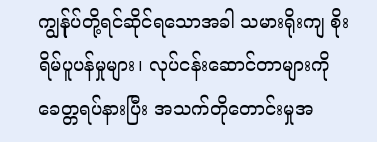ကျွန်ုပ်တို့ရင်ဆိုင်ရသောအခါ သမားရိုးကျ စိုးရိမ်ပူပန်မှုများ၊ လုပ်ငန်းဆောင်တာများကို ခေတ္တရပ်နားပြီး အသက်တိုတောင်းမှုအ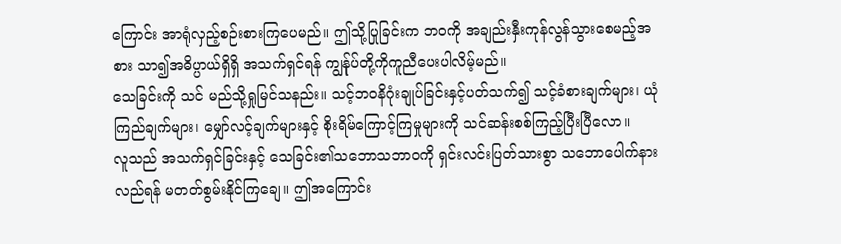ကြောင်း အာရုံလှည့်စဉ်းစားကြပေမည်။ ဤသို့ပြုခြင်းက ဘဝကို အချည်းနှီးကုန်လွန်သွားစေမည့်အစား သာ၍အဓိပ္ပာယ်ရှိရှိ အသက်ရှင်ရန် ကျွန်ုပ်တို့ကိုကူညီပေးပါလိမ့်မည်။
သေခြင်းကို သင် မည်သို့ရှုမြင်သနည်း။ သင့်ဘဝနိဂုံးချုပ်ခြင်းနှင့်ပတ်သက်၍ သင့်ခံစားချက်များ၊ ယုံကြည်ချက်များ၊ မျှော်လင့်ချက်များနှင့် စိုးရိမ်ကြောင့်ကြမှုများကို သင်ဆန်းစစ်ကြည့်ပြီးပြီလော။
လူသည် အသက်ရှင်ခြင်းနှင့် သေခြင်း၏သဘောသဘာဝကို ရှင်းလင်းပြတ်သားစွာ သဘောပေါက်နားလည်ရန် မတတ်စွမ်းနိုင်ကြချေ။ ဤအကြောင်း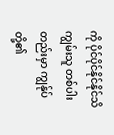ကို ပိုင်ပိုင်နိုင်နိုင်သိကျွမ်းသူ တစ်ပါးတည်းမှာ ကျွန်ုပ်တို့၏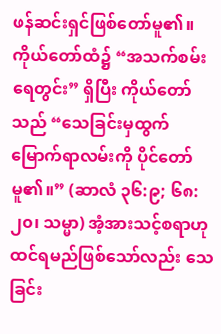ဖန်ဆင်းရှင်ဖြစ်တော်မူ၏။ ကိုယ်တော်ထံ၌ “အသက်စမ်းရေတွင်း” ရှိပြီး ကိုယ်တော်သည် “သေခြင်းမှထွက်မြောက်ရာလမ်းကို ပိုင်တော်မူ၏။” (ဆာလံ ၃၆:၉; ၆၈:၂၀၊ သမ္မာ) အံ့အားသင့်စရာဟုထင်ရမည်ဖြစ်သော်လည်း သေခြင်း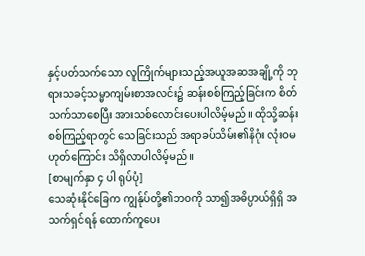နှင့်ပတ်သက်သော လူကြိုက်များသည့်အယူအဆအချို့ကို ဘုရားသခင့်သမ္မာကျမ်းစာအလင်း၌ ဆန်းစစ်ကြည့်ခြင်းက စိတ်သက်သာစေပြီး အားသစ်လောင်းပေးပါလိမ့်မည်။ ထိုသို့ဆန်းစစ်ကြည့်ရာတွင် သေခြင်းသည် အရာခပ်သိမ်း၏နိဂုံး လုံးဝမဟုတ်ကြောင်း သိရှိလာပါလိမ့်မည်။
[စာမျက်နှာ ၄ ပါ ရုပ်ပုံ]
သေဆုံးနိုင်ခြေက ကျွန်ုပ်တို့၏ဘဝကို သာ၍အဓိပ္ပာယ်ရှိရှိ အသက်ရှင်ရန် ထောက်ကူပေး